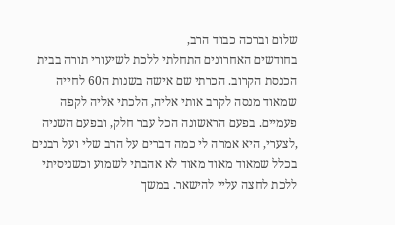שלום וברכה כבוד הרב,
בחודשים האחרונים התחלתי ללכת לשיעורי תורה בבית הכנסת הקרוב. הכרתי שם אישה בשנות ה60 לחייה שמאוד מנסה לקרב אותי אליה, הלכתי אליה לקפה פעמיים. בפעם הראשונה הכל עבר חלק, ובפעם השניה ,לצערי, היא אמרה לי כמה דברים על הרב שלי ועל רבנים בכלל שמאוד מאוד מאוד לא אהבתי לשמוע וכשניסיתי ללכת לחצה עליי להישאר. במשך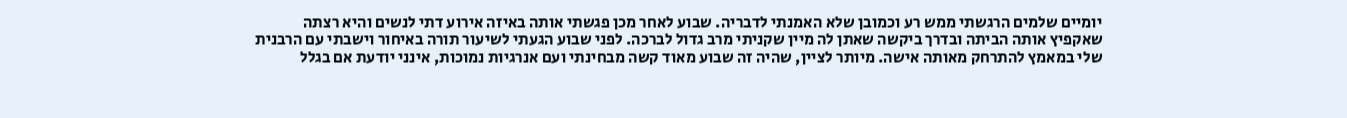יומיים שלמים הרגשתי ממש רע וכמובן שלא האמנתי לדבריה. שבוע לאחר מכן פגשתי אותה באיזה אירוע דתי לנשים והיא רצתה שאקפיץ אותה הביתה ובדרך ביקשה שאתן לה מיין שקניתי מרב גדול לברכה. לפני שבוע הגעתי לשיעור תורה באיחור וישבתי עם הרבנית שלי במאמץ להתרחק מאותה אישה. מיותר לציין, שהיה זה שבוע מאוד קשה מבחינתי ועם אנרגיות נמוכות, אינני יודעת אם בגלל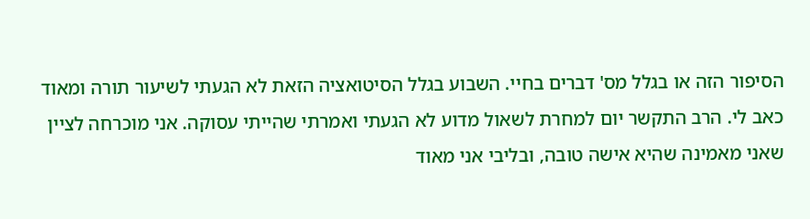הסיפור הזה או בגלל מס' דברים בחיי. השבוע בגלל הסיטואציה הזאת לא הגעתי לשיעור תורה ומאוד כאב לי. הרב התקשר יום למחרת לשאול מדוע לא הגעתי ואמרתי שהייתי עסוקה. אני מוכרחה לציין שאני מאמינה שהיא אישה טובה, ובליבי אני מאוד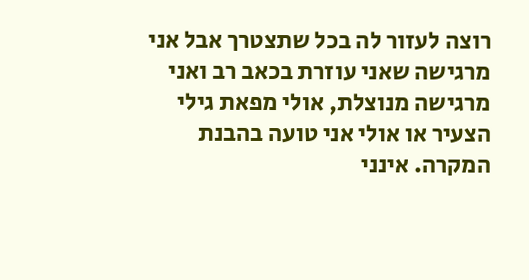רוצה לעזור לה בכל שתצטרך אבל אני מרגישה שאני עוזרת בכאב רב ואני מרגישה מנוצלת, אולי מפאת גילי הצעיר או אולי אני טועה בהבנת המקרה. אינני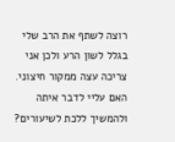רוצה לשתף את הרב שלי בגלל לשון הרע ולכן אני צריכה עצה ממקור חיצוני. האם עליי לדבר איתה ולהמשיך ללכת לשיעורים?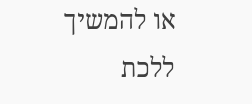או להמשיך ללכת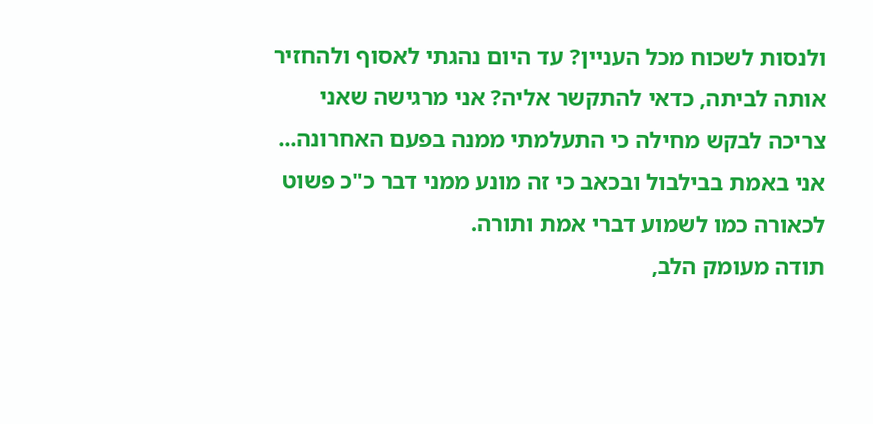ולנסות לשכוח מכל העניין? עד היום נהגתי לאסוף ולהחזיר אותה לביתה, כדאי להתקשר אליה? אני מרגישה שאני צריכה לבקש מחילה כי התעלמתי ממנה בפעם האחרונה... אני באמת בבילבול ובכאב כי זה מונע ממני דבר כ"כ פשוט לכאורה כמו לשמוע דברי אמת ותורה.
תודה מעומק הלב,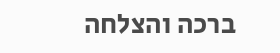ברכה והצלחה